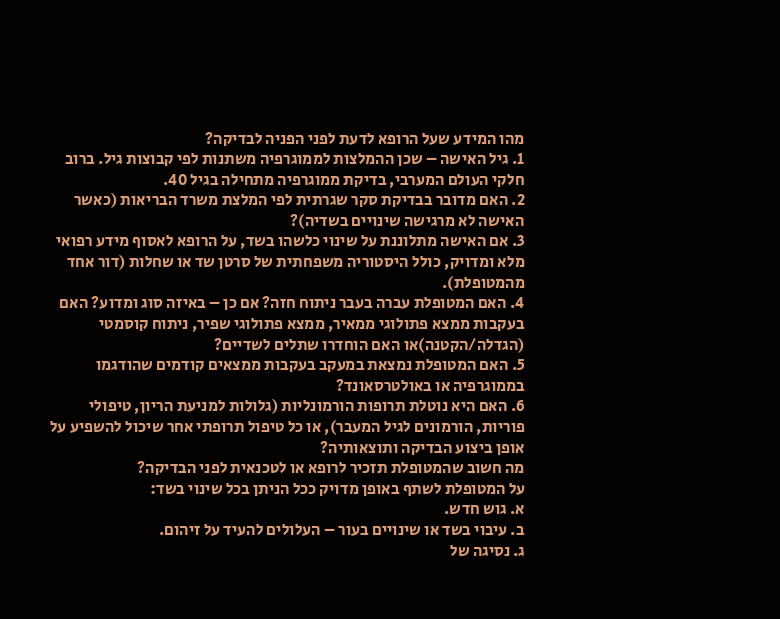מהו המידע שעל הרופא לדעת לפני הפניה לבדיקה?
1. גיל האישה – שכן ההמלצות לממוגרפיה משתנות לפי קבוצות גיל. ברוב חלקי העולם המערבי, בדיקת ממוגרפיה מתחילה בגיל 40.
2. האם מדובר בבדיקת סקר שגרתית לפי המלצת משרד הבריאות (כאשר האישה לא מרגישה שינויים בשדיה)?
3. אם האישה מתלוננת על שינוי כלשהו בשד, על הרופא לאסוף מידע רפואי מלא ומדויק, כולל היסטוריה משפחתית של סרטן שד או שחלות (דור אחד מהמטופלת).
4. האם המטופלת עברה בעבר ניתוח חזה? אם כן – באיזה סוג ומדוע? האם בעקבות ממצא פתולוגי ממאיר, ממצא פתולוגי שפיר, ניתוח קוסמטי (הגדלה/הקטנה)או האם הוחדרו שתלים לשדיים?
5. האם המטופלת נמצאת במעקב בעקבות ממצאים קודמים שהודגמו בממוגרפיה או באולטרסאונד?
6. האם היא נוטלת תרופות הורמונליות (גלולות למניעת הריון, טיפולי פוריות, הורמונים לגיל המעבר), או כל טיפול תרופתי אחר שיכול להשפיע על אופן ביצוע הבדיקה ותוצאותיה?
מה חשוב שהמטופלת תזכיר לרופא או לטכנאית לפני הבדיקה?
על המטופלת לשתף באופן מדויק ככל הניתן בכל שינוי בשד:
א. גוש חדש.
ב. עיבוי בשד או שינויים בעור – העלולים להעיד על זיהום.
ג. נסיגה של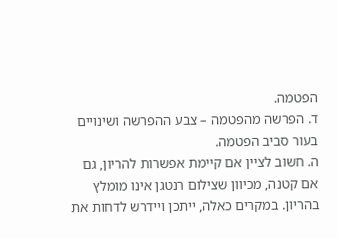הפטמה.
ד. הפרשה מהפטמה – צבע ההפרשה ושינויים בעור סביב הפטמה.
ה. חשוב לציין אם קיימת אפשרות להריון, גם אם קטנה, מכיוון שצילום רנטגן אינו מומלץ בהריון. במקרים כאלה, ייתכן ויידרש לדחות את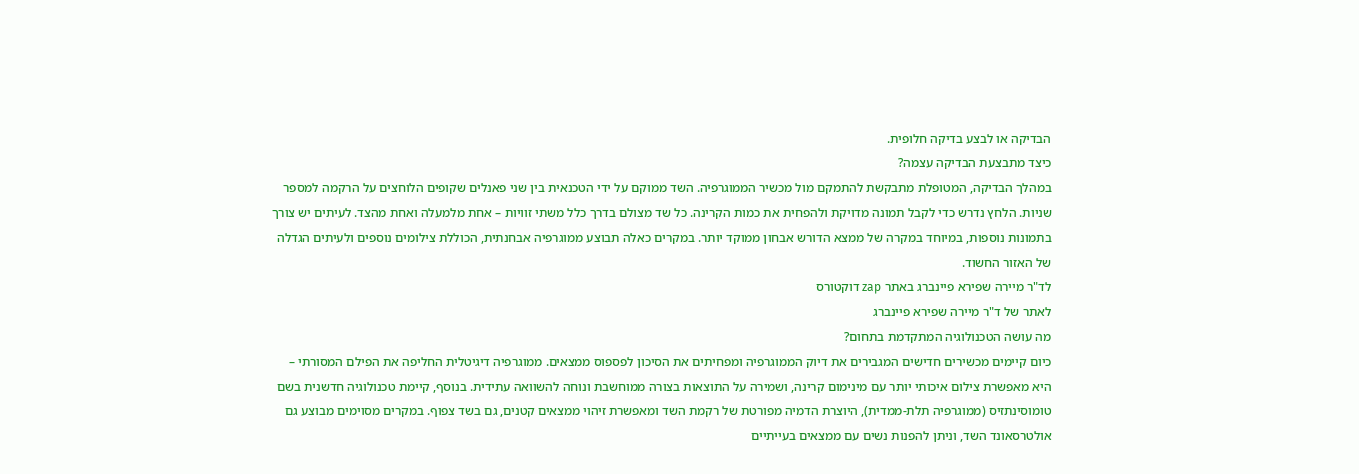הבדיקה או לבצע בדיקה חלופית.
כיצד מתבצעת הבדיקה עצמה?
במהלך הבדיקה, המטופלת מתבקשת להתמקם מול מכשיר הממוגרפיה. השד ממוקם על ידי הטכנאית בין שני פאנלים שקופים הלוחצים על הרקמה למספר שניות. הלחץ נדרש כדי לקבל תמונה מדויקת ולהפחית את כמות הקרינה. כל שד מצולם בדרך כלל משתי זוויות – אחת מלמעלה ואחת מהצד. לעיתים יש צורך בתמונות נוספות, במיוחד במקרה של ממצא הדורש אבחון ממוקד יותר. במקרים כאלה תבוצע ממוגרפיה אבחנתית, הכוללת צילומים נוספים ולעיתים הגדלה של האזור החשוד.
לד"ר מיירה שפירא פיינברג באתר zap דוקטורס
לאתר של ד"ר מיירה שפירא פיינברג
מה עושה הטכנולוגיה המתקדמת בתחום?
כיום קיימים מכשירים חדישים המגבירים את דיוק הממוגרפיה ומפחיתים את הסיכון לפספוס ממצאים. ממוגרפיה דיגיטלית החליפה את הפילם המסורתי – היא מאפשרת צילום איכותי יותר עם מינימום קרינה, ושמירה על התוצאות בצורה ממוחשבת ונוחה להשוואה עתידית. בנוסף, קיימת טכנולוגיה חדשנית בשם טומוסינתזיס (ממוגרפיה תלת-ממדית), היוצרת הדמיה מפורטת של רקמת השד ומאפשרת זיהוי ממצאים קטנים, גם בשד צפוף. במקרים מסוימים מבוצע גם אולטרסאונד השד, וניתן להפנות נשים עם ממצאים בעייתיים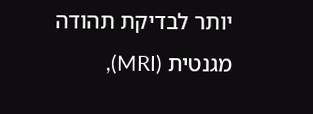יותר לבדיקת תהודה מגנטית (MRI),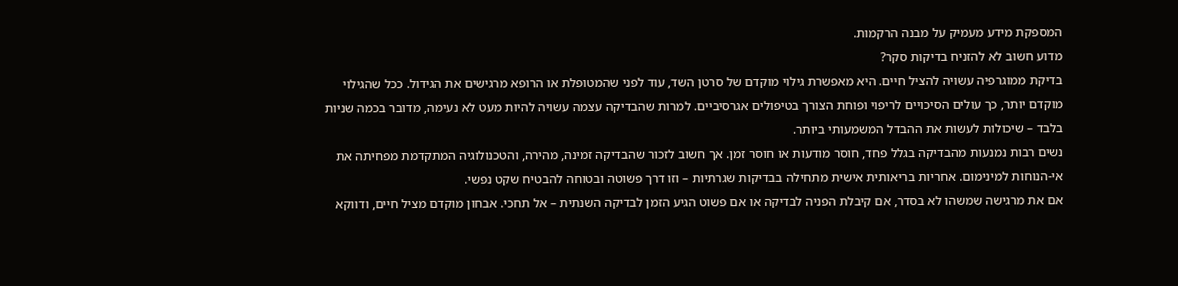המספקת מידע מעמיק על מבנה הרקמות.
מדוע חשוב לא להזניח בדיקות סקר?
בדיקת ממוגרפיה עשויה להציל חיים. היא מאפשרת גילוי מוקדם של סרטן השד, עוד לפני שהמטופלת או הרופא מרגישים את הגידול. ככל שהגילוי מוקדם יותר, כך עולים הסיכויים לריפוי ופוחת הצורך בטיפולים אגרסיביים. למרות שהבדיקה עצמה עשויה להיות מעט לא נעימה, מדובר בכמה שניות בלבד – שיכולות לעשות את ההבדל המשמעותי ביותר.
נשים רבות נמנעות מהבדיקה בגלל פחד, חוסר מודעות או חוסר זמן. אך חשוב לזכור שהבדיקה זמינה, מהירה, והטכנולוגיה המתקדמת מפחיתה את אי-הנוחות למינימום. אחריות בריאותית אישית מתחילה בבדיקות שגרתיות – וזו דרך פשוטה ובטוחה להבטיח שקט נפשי.
אם את מרגישה שמשהו לא בסדר, אם קיבלת הפניה לבדיקה או אם פשוט הגיע הזמן לבדיקה השנתית – אל תחכי. אבחון מוקדם מציל חיים, ודווקא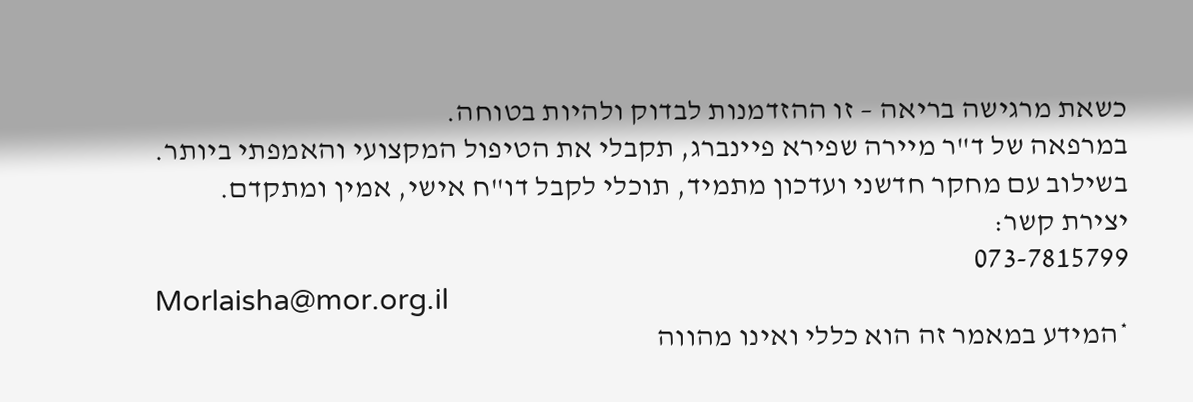כשאת מרגישה בריאה – זו ההזדמנות לבדוק ולהיות בטוחה.
במרפאה של ד"ר מיירה שפירא פיינברג, תקבלי את הטיפול המקצועי והאמפתי ביותר. בשילוב עם מחקר חדשני ועדכון מתמיד, תוכלי לקבל דו"ח אישי, אמין ומתקדם.
יצירת קשר:
073-7815799
Morlaisha@mor.org.il
*המידע במאמר זה הוא כללי ואינו מהווה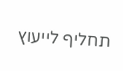תחליף לייעוץ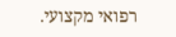רפואי מקצועי.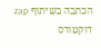הכתבה בשיתוף zap דוקטורס